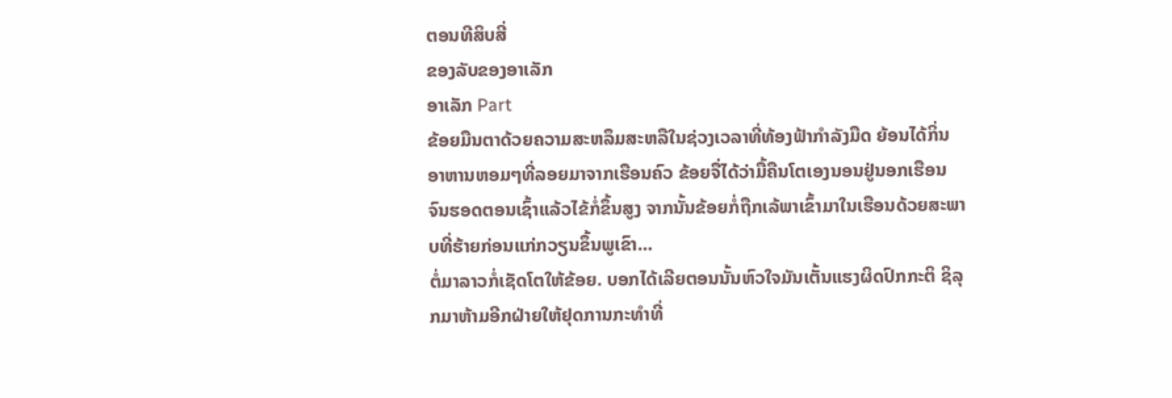ຕອນທີສິບສີ່
ຂອງລັບຂອງອາເລັກ
ອາເລັກ Part
ຂ້ອຍມືນຕາດ້ວຍຄວາມສະຫລຶມສະຫລືໃນຊ່ວງເວລາທີ່ທ້ອງຟ້າກຳລັງມືດ ຍ້ອນໄດ້ກິ່ນອາຫານຫອມໆທີ່ລອຍມາຈາກເຮືອນຄົວ ຂ້ອຍຈື່ໄດ້ວ່າມື້ຄືນໂຕເອງນອນຢູ່ນອກເຮືອນຈົນຮອດຕອນເຊົ້າແລ້ວໄຂ້ກໍ່ຂຶ້ນສູງ ຈາກນັ້ນຂ້ອຍກໍ່ຖືກເລ້ພາເຂົ້າມາໃນເຮືອນດ້ວຍສະພາບທີ່ຮ້າຍກ່ອນແກ່ກວຽນຂຶ້ນພູເຂົາ...
ຕໍ່ມາລາວກໍ່ເຊັດໂຕໃຫ້ຂ້ອຍ. ບອກໄດ້ເລີຍຕອນນັ້ນຫົວໃຈມັນເຕັ້ນແຮງຜິດປົກກະຕິ ຊິລຸກມາຫ້າມອີກຝ່າຍໃຫ້ຢຸດການກະທຳທີ່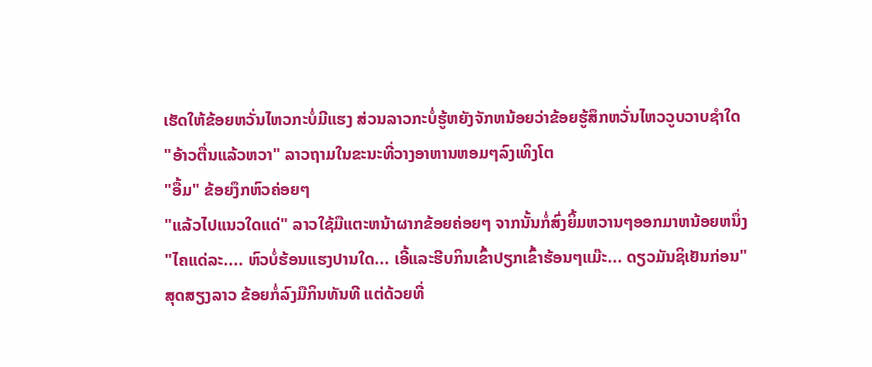ເຮັດໃຫ້ຂ້ອຍຫວັ່ນໄຫວກະບໍ່ມີແຮງ ສ່ວນລາວກະບໍ່ຮູ້ຫຍັງຈັກຫນ້ອຍວ່າຂ້ອຍຮູ້ສຶກຫວັ່ນໄຫວວູບວາບຊຳໃດ
"ອ້າວຕື່ນແລ້ວຫວາ" ລາວຖາມໃນຂະນະທີ່ວາງອາຫານຫອມໆລົງເທິງໂຕ
"ອື້ມ" ຂ້ອຍງຶກຫົວຄ່ອຍໆ
"ແລ້ວໄປແນວໃດແດ່" ລາວໃຊ້ມືແຕະຫນ້າຜາກຂ້ອຍຄ່ອຍໆ ຈາກນັ້ນກໍ່ສົ່ງຍິ້ມຫວານໆອອກມາຫນ້ອຍຫນຶ່ງ "ໄຄແດ່ລະ.... ຫົວບໍ່ຮ້ອນແຮງປານໃດ... ເອີ້ແລະຮີບກິນເຂົ້າປຽກເຂົ້າຮ້ອນໆແມ໊ະ... ດຽວມັນຊິເຢັນກ່ອນ"
ສຸດສຽງລາວ ຂ້ອຍກໍ່ລົງມືກິນທັນທີ ແຕ່ດ້ວຍທີ່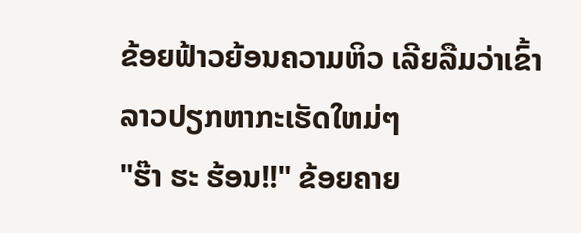ຂ້ອຍຟ້າວຍ້ອນຄວາມຫິວ ເລີຍລືມວ່າເຂົ້າລາວປຽກຫາກະເຮັດໃຫມ່ໆ
"ຮ໊າ ຮະ ຮ້ອນ!!" ຂ້ອຍຄາຍ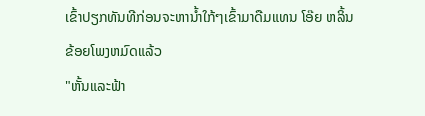ເຂົ້າປຽກທັນທີກ່ອນຈະຫານ້ຳໃກ້ໆເຂົ້າມາດືມແທນ ໂອ໊ຍ ຫລິ້ນຂ້ອຍໂພງຫມົດແລ້ວ
"ຫັ້ນແລະຟ້າ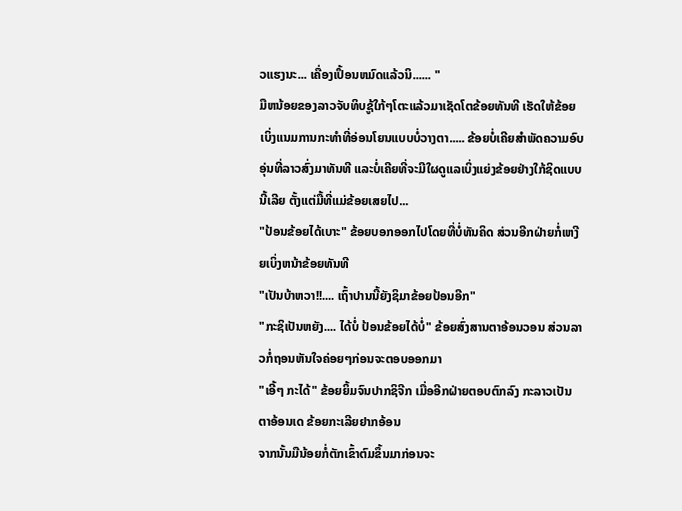ວແຮງນະ... ເຄື່ອງເປຶ້ອນຫມົດແລ້ວນິ...... "
ມືຫນ້ອຍຂອງລາວຈັບທິບຊູ້ໃກ້ໆໂຕະແລ້ວມາເຊັດໂຕຂ້ອຍທັນທີ ເຮັດໃຫ້ຂ້ອຍເບິ່ງແນມການກະທຳທີ່ອ່ອນໂຍນແບບບໍ່ວາງຕາ..... ຂ້ອຍບໍ່ເຄີຍສຳພັດຄວາມອົບອຸ່ນທີ່ລາວສົ່ງມາທັນທີ ແລະບໍ່ເຄີຍທີ່ຈະມີໃຜດູແລເບິ່ງແຍ່ງຂ້ອຍຢ່າງໃກ້ຊິດແບບນີ້ເລີຍ ຕັ້ງແຕ່ມື້ທີ່ແມ່ຂ້ອຍເສຍໄປ...
"ປ້ອນຂ້ອຍໄດ້ເບາະ" ຂ້ອຍບອກອອກໄປໂດຍທີ່ບໍ່ທັນຄິດ ສ່ວນອີກຝ່າຍກໍ່ເຫງີຍເບິ່ງຫນ້າຂ້ອຍທັນທີ
"ເປັນບ້າຫວາ!!.... ເຖົ້າປານນີ້ຍັງຊິມາຂ້ອຍປ້ອນອີກ"
"ກະຊິເປັນຫຍັງ.... ໄດ້ບໍ່ ປ້ອນຂ້ອຍໄດ້ບໍ່" ຂ້ອຍສົ່ງສານຕາອ້ອນວອນ ສ່ວນລາວກໍ່ຖອນຫັນໃຈຄ່ອຍໆກ່ອນຈະຕອບອອກມາ
"ເອີ້ໆ ກະໄດ້" ຂ້ອຍຍິ້ມຈົນປາກຊິຈີກ ເມື່ອອີກຝ່າຍຕອບຕົກລົງ ກະລາວເປັນຕາອ້ອນເດ ຂ້ອຍກະເລີຍຢາກອ້ອນ
ຈາກນັ້ນມືນ້ອຍກໍ່ຕັກເຂົ້າຕົມຂຶ້ນມາກ່ອນຈະ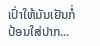ເປົ່າໃຫ້ມັນເຢັນກໍ່ປ້ອນໃສ່ປາກ...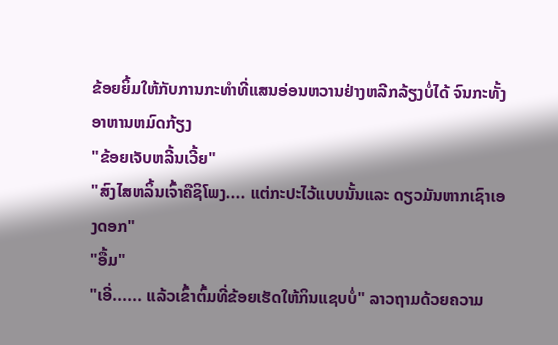ຂ້ອຍຍິ້ມໃຫ້ກັບການກະທຳທີ່ແສນອ່ອນຫວານຢ່າງຫລີກລ້ຽງບໍ່ໄດ້ ຈົນກະທັ້ງອາຫານຫມົດກ້ຽງ
"ຂ້ອຍເຈັບຫລີ້ນເວີ້ຍ"
"ສົງໄສຫລິ້ນເຈົ້າຄືຊິໂພງ.... ແຕ່ກະປະໄວ້ແບບນັ້ນແລະ ດຽວມັນຫາກເຊົາເອງດອກ"
"ອື້ມ"
"ເອີ່...... ແລ້ວເຂົ້າຕົ້ມທີ່ຂ້ອຍເຮັດໃຫ້ກິນແຊບບໍ່" ລາວຖາມດ້ວຍຄວາມ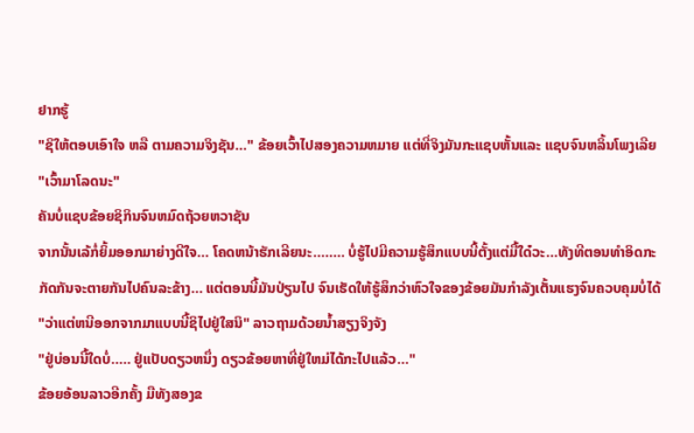ຢາກຮູ້
"ຊິໃຫ້ຕອບເອົາໃຈ ຫລື ຕາມຄວາມຈິງຊັນ..." ຂ້ອຍເວົ້າໄປສອງຄວາມຫມາຍ ແຕ່ທີ່ຈິງມັນກະແຊບຫັ້ນແລະ ແຊບຈົນຫລິ້ນໂພງເລີຍ
"ເວົ້າມາໂລດນະ"
ຄັນບໍ່ແຊບຂ້ອຍຊິກິນຈົນຫມົດຖ້ວຍຫວາຊັນ
ຈາກນັ້ນເລ້ກໍ່ຍິ້ມອອກມາຍ່າງດີໃຈ... ໂຄດຫນ້າຮັກເລີຍນະ........ ບໍ່ຮູ້ໄປມີຄວາມຮູ້ສຶກແບບນີ້ຕັ້ງແຕ່ມື້ໃດ໋ວະ...ທັງທີຕອນທຳອິດກະກັດກັນຈະຕາຍກັນໄປຄົນລະຂ້າງ... ແຕ່ຕອນນີ້ມັນປ່ຽນໄປ ຈົນເຮັດໃຫ້ຮູ້ສຶກວ່າຫົວໃຈຂອງຂ້ອຍມັນກຳລັງເຕັ້ນແຮງຈົນຄວບຄຸມບໍ່ໄດ້
"ວ່າແຕ່ຫນີອອກຈາກມາແບບນີ້ຊິໄປຢູ່ໃສນິ" ລາວຖາມດ້ວຍນ້ຳສຽງຈິງຈັງ
"ຢູ່ບ່ອນນີ້ໃດບໍ່..... ຢູ່ແປັບດຽວຫນຶ່ງ ດຽວຂ້ອຍຫາທີ່ຢູ່ໃຫມ່ໄດ້ກະໄປແລ້ວ..."
ຂ້ອຍອ້ອນລາວອີກຄັ້ງ ມືທັງສອງຂ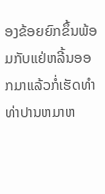ອງຂ້ອຍຍົກຂຶ້ນພ້ອມກັບແຢ່ຫລີ້ນອອກມາແລ້ວກໍ່ເຮັດທຳທ່າປານຫມາຫ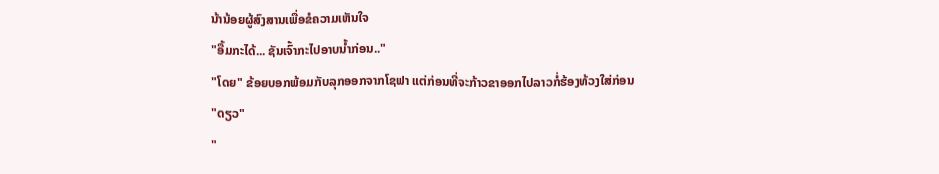ນ້ານ້ອຍຜູ້ສົງສານເພື່ອຂໍຄວາມເຫັນໃຈ
"ອື້ມກະໄດ້... ຊັນເຈົ້າກະໄປອາບນ້ຳກ່ອນ.."
"ໂດຍ" ຂ້ອຍບອກພ້ອມກັບລຸກອອກຈາກໂຊຟາ ແຕ່ກ່ອນທີ່ຈະກ້າວຂາອອກໄປລາວກໍ່ຮ້ອງທ້ວງໃສ່ກ່ອນ
"ດຽວ"
"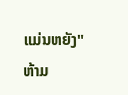ແມ່ນຫຍັງ"
ຫ້າມ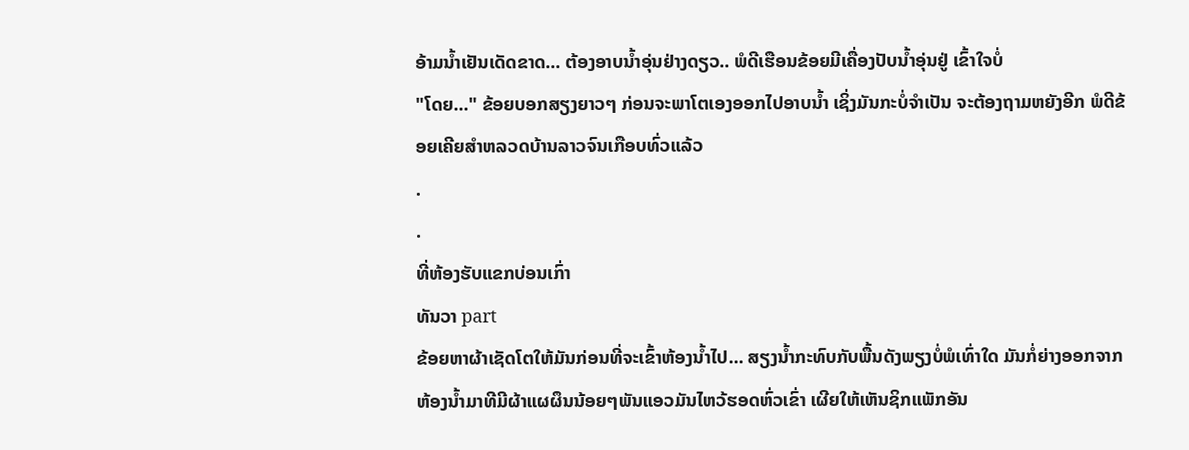ອ້າມນ້ຳເຢັນເດັດຂາດ... ຕ້ອງອາບນ້ຳອຸ່ນຢ່າງດຽວ.. ພໍດີເຮືອນຂ້ອຍມີເຄື່ອງປັບນ້ຳອຸ່ນຢູ່ ເຂົ້າໃຈບໍ່
"ໂດຍ..." ຂ້ອຍບອກສຽງຍາວໆ ກ່ອນຈະພາໂຕເອງອອກໄປອາບນ້ຳ ເຊິ່ງມັນກະບໍ່ຈຳເປັນ ຈະຕ້ອງຖາມຫຍັງອີກ ພໍດີຂ້ອຍເຄີຍສຳຫລວດບ້ານລາວຈົນເກືອບທົ່ວແລ້ວ
.
.
ທີ່ຫ້ອງຮັບແຂກບ່ອນເກົ່າ
ທັນວາ part
ຂ້ອຍຫາຜ້າເຊັດໂຕໃຫ້ມັນກ່ອນທີ່ຈະເຂົ້າຫ້ອງນ້ຳໄປ... ສຽງນ້ຳກະທົບກັບພື້ນດັງພຽງບໍ່ພໍເທົ່າໃດ ມັນກໍ່ຍ່າງອອກຈາກຫ້ອງນ້ຳມາທີມີຜ້າແຜຜຶນນ້ອຍໆພັນແອວມັນໄຫວ້ຮອດຫົ່ວເຂົ່າ ເຜີຍໃຫ້ເຫັນຊິກແພັກອັນ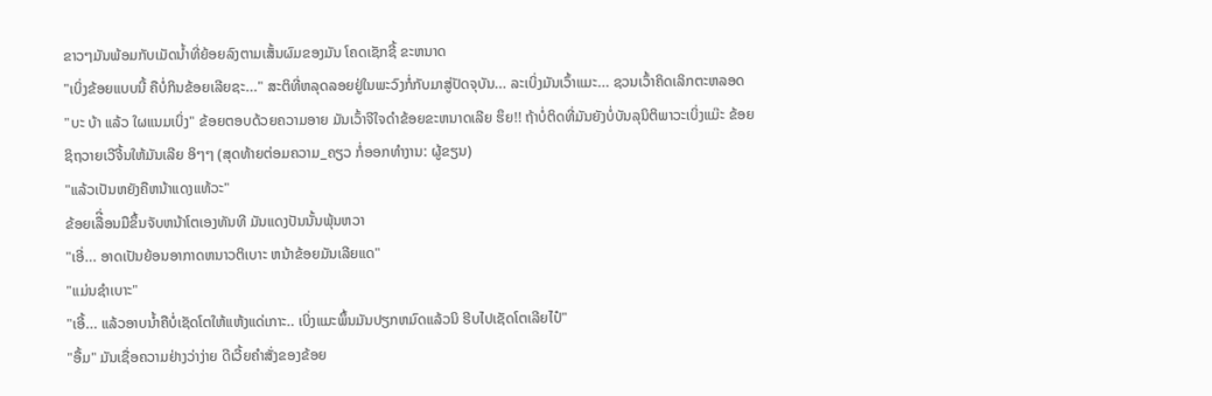ຂາວໆມັນພ້ອມກັບເມັດນ້ຳທີ່ຍ້ອຍລົງຕາມເສັ້ນຜົມຂອງມັນ ໂຄດເຊັກຊີ້ ຂະຫນາດ
"ເບິ່ງຂ້ອຍແບບນີ້ ຄືບໍ່ກິນຂ້ອຍເລີຍຊະ..." ສະຕິທີ່ຫລຸດລອຍຢູ່ໃນພະວົງກໍ່ກັບມາສູ່ປັດຈຸບັນ... ລະເບິ່ງມັນເວົ້າແມະ... ຊວນເວົ້າຄິດເລິກຕະຫລອດ
"ບະ ບ້າ ແລ້ວ ໃຜແນມເບິ່ງ" ຂ້ອຍຕອບດ້ວຍຄວາມອາຍ ມັນເວົ້າຈີໃຈດຳຂ້ອຍຂະຫນາດເລີຍ ຮຶຍ!! ຖ້າບໍ່ຕິດທີ່ມັນຍັງບໍ່ບັນລຸນິຕິພາວະເບິ່ງແມ໊ະ ຂ້ອຍຊິຖວາຍເວີຈີ້ນໃຫ້ມັນເລີຍ ອິໆໆ (ສຸດທ້າຍຕ່ອມຄວາມ_ຄຽວ ກໍ່ອອກທຳງານ: ຜູ້ຂຽນ)
"ແລ້ວເປັນຫຍັງຄືຫນ້າແດງແທ້ວະ"
ຂ້ອຍເລືີ່ອນມືຂຶ້ນຈັບຫນ້າໂຕເອງທັນທີ ມັນແດງປັນນັ້ນພຸ້ນຫວາ
"ເອີ່... ອາດເປັນຍ້ອນອາກາດຫນາວຕິເບາະ ຫນ້າຂ້ອຍມັນເລີຍແດ"
"ແມ່ນຊຳເບາະ"
"ເອີ້... ແລ້ວອາບນ້ຳຄືບໍ່ເຊັດໂຕໃຫ້ແຫ້ງແດ່ເກາະ.. ເບິ່ງແມະພຶ້ນມັນປຽກຫມົດແລ້ວນິ ຮີບໄປເຊັດໂຕເລີຍໄປ໋"
"ອື້ມ" ມັນເຊື່ອຄວາມຢ່າງວ່າງ່າຍ ດີເວີ້ຍຄຳສັ່ງຂອງຂ້ອຍ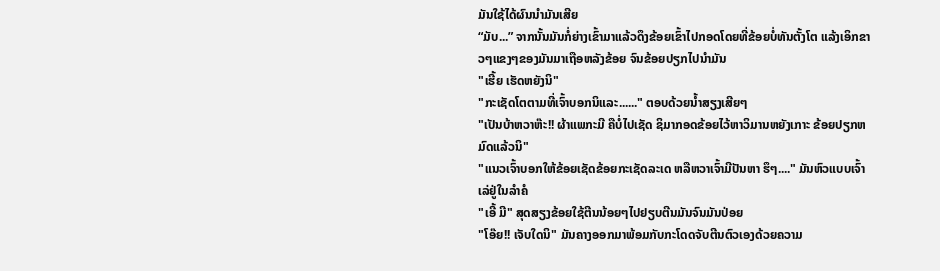ມັນໃຊ້ໄດ້ຜົນນຳມັນເສີຍ
“ມັບ...” ຈາກນັ້ນມັນກໍ່ຍ່າງເຂົ້າມາແລ້ວດຶງຂ້ອຍເຂົ້າໄປກອດໂດຍທີ່ຂ້ອຍບໍ່ທັນຕັ້ງໂຕ ແລ້ງເອິກຂາວໆແຂງໆຂອງມັນມາເຖືອຫລັງຂ້ອຍ ຈົນຂ້ອຍປຽກໄປນຳມັນ
"ເຮີ້ຍ ເຮັດຫຍັງນິ"
"ກະເຊັດໂຕຕາມທີ່ເຈົ້າບອກນິແລະ......" ຕອບດ້ວຍນ້ຳສຽງເສີຍໆ
"ເປັນບ້າຫວາຫ໊ະ!! ຜ້າແພກະມີ ຄືບໍ່ໄປເຊັດ ຊິມາກອດຂ້ອຍໄວ້ຫາວິມານຫຍັງເກາະ ຂ້ອຍປຽກຫມົດແລ້ວນິ"
"ແນວເຈົ້າບອກໃຫ້ຂ້ອຍເຊັດຂ້ອຍກະເຊັດລະເດ ຫລືຫວາເຈົ້າມີປັນຫາ ຮຶໆ...." ມັນຫົວແບບເຈົ້າເລ່ຢູ່ໃນລຳຄໍ
"ເອີ້ ມີ" ສຸດສຽງຂ້ອຍໃຊ້ຕີນນ້ອຍໆໄປຢຽບຕີນມັນຈົນມັນປ່ອຍ
"ໂອ໊ຍ!! ເຈັບໃດນິ" ມັນຄາງອອກມາພ້ອມກັບກະໂດດຈັບຕີນຕົວເອງດ້ວຍຄວາມ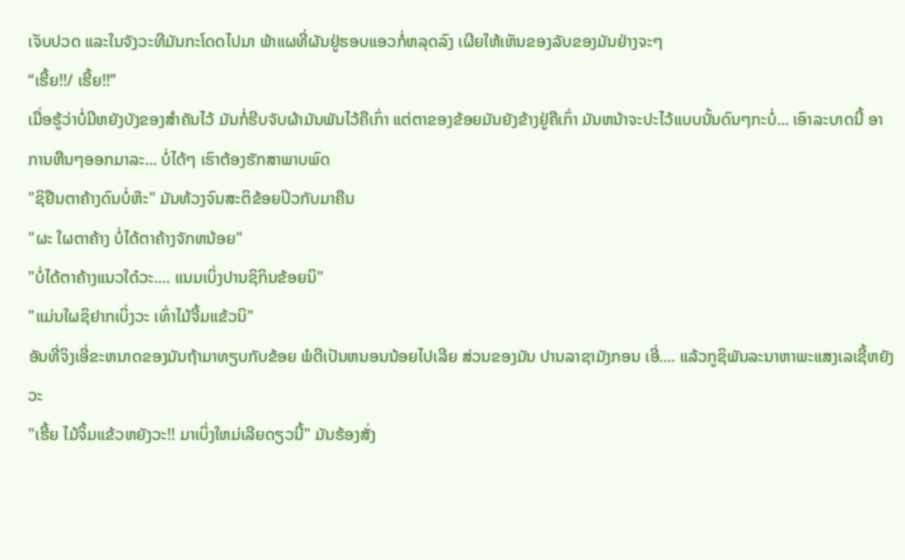ເຈັບປວດ ແລະໃນຈັງວະທີມັນກະໂດດໄປມາ ພ້າແຜທີ່ຜັນຢູ່ຮອບແອວກໍ່ຫລຸດລົງ ເຜີຍໃຫ້ເຫັນຂອງລັບຂອງມັນຢ່າງຈະໆ
“ເຮີ້ຍ!!/ ເຮີ້ຍ!!”
ເມື່ອຮູ້ວ່າບໍ່ມີຫຍັງບັງຂອງສຳຄັນໄວ້ ມັນກໍ່ຮີບຈັບຜ້າມັນພັນໄວ້ຄືເກົ່າ ແຕ່ຕາຂອງຂ້ອຍມັນຍັງຂ້າງຢູ່ຄືເກົ່າ ມັນຫນ້າຈະປະໄວ້ແບບນັ້ນດົນໆກະບໍ່... ເອົາລະບາດນີ້ ອາການຫືນໆອອກມາລະ... ບໍ່ໄດ້ໆ ເຮົາຕ້ອງຮັກສາພາບພົດ
"ຊິຢືນຕາຄ້າງດົນບໍ່ຫ໊ະ" ມັນທ້ວງຈົນສະຕິຂ້ອຍປິວກັບມາຄືນ
"ຜະ ໃຜຕາຄ້າງ ບໍ່ໄດ້ຕາຄ້າງຈັກຫນ້ອຍ"
"ບໍ່ໄດ້ຕາຄ້າງແນວໃດ໋ວະ.... ແນມເບິ່ງປານຊິກິນຂ້ອຍນິ"
"ແມ່ນໃຜຊິຢາກເບິ່ງວະ ເທົ່າໄມ້ຈີ້ມແຂ້ວນິ"
ອັນທີ່ຈິງເອີ່ຂະຫນາດຂອງມັນຖ້າມາທຽບກັບຂ້ອຍ ພໍດີເປັນຫນອນນ້ອຍໄປເລີຍ ສ່ວນຂອງມັນ ປານລາຊາມັງກອນ ເອີ່.... ແລ້ວກູຊິພັນລະນາຫາພະແສງເລເຊີ້ຫຍັງວະ
"ເຮີ້ຍ ໄມ້ຈິ້ມແຂ້ວຫຍັງວະ!! ມາເບິ່ງໃຫມ່ເລີຍດຽວນີ້" ມັນຮ້ອງສັ່ງ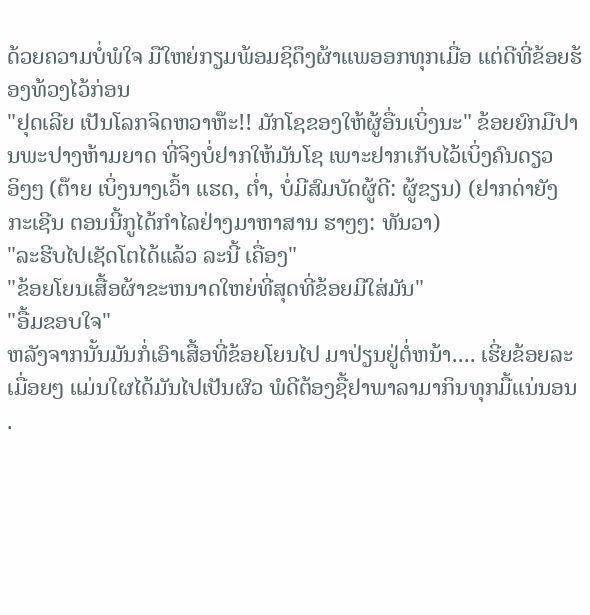ດ້ວຍຄວາມບໍ່ພໍໃຈ ມືໃຫຍ່ກຽມພ້ອມຊິດຶງຜ້າແພອອກທຸກເມື່ອ ແຕ່ດີທີ່ຂ້ອຍຮ້ອງທ້ວງໄວ້ກ່ອນ
"ຢຸດເລີຍ ເປັນໂລກຈິດຫວາຫ໊ະ!! ມັກໂຊຂອງໃຫ້ຜູ້ອື່ນເບິ່ງນະ" ຂ້ອຍຍົກມືປານພະປາງຫ້າມຍາດ ທີ່ຈິງບໍ່ຢາກໃຫ້ມັນໂຊ ເພາະຢາກເກັບໄວ້ເບິ່ງຄົນດຽວ ອິໆໆ (ຕ໊າຍ ເບິ່ງນາງເວົ້າ ແຮດ, ຕໍ່າ, ບໍ່ມີສົມບັດຜູ້ດີ: ຜູ້ຂຽນ) (ຢາກດ່າຍັງກະເຊີນ ຕອນນີ້ກູໄດ້ກຳໄລຢ່າງມາຫາສານ ຮາໆໆ: ທັນວາ)
"ລະຮີບໄປເຊັດໂຕໄດ້ແລ້ວ ລະນີ້ ເຄື່ອງ"
"ຂ້ອຍໂຍນເສື້ອຜ້າຂະຫນາດໃຫຍ່ທີ່ສຸດທີ່ຂ້ອຍມີໃສ່ມັນ"
"ອື້ມຂອບໃຈ"
ຫລັງຈາກນັ້ນມັນກໍ່ເອົາເສື້ອທີ່ຂ້ອຍໂຍນໄປ ມາປ່ຽນຢູ່ຕໍ່ຫນ້າ.... ເຮີ່ຍຂ້ອຍລະເມື່ອຍໆ ແມ່ນໃຜໄດ້ມັນໄປເປັນຜົວ ພໍດີຕ້ອງຊື້ຢາພາລາມາກິນທຸກມື້ແນ່ນອນ
.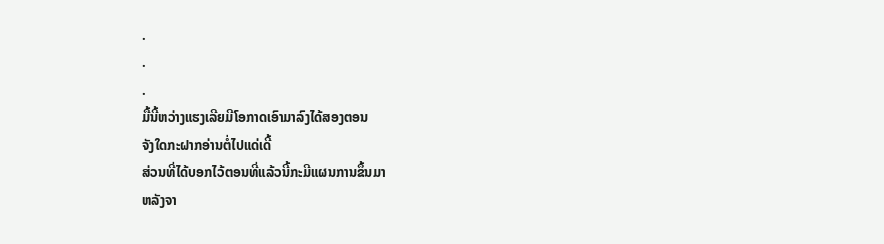.
.
.
ມື້ນີ້ຫວ່າງແຮງເລີຍມີໂອກາດເອົາມາລົງໄດ້ສອງຕອນ
ຈັງໃດກະຝາກອ່ານຕໍ່ໄປແດ່ເດີ້
ສ່ວນທີ່ໄດ້ບອກໄວ້ຕອນທີ່ແລ້ວນີ້ກະມີແຜນການຂຶ້ນມາ
ຫລັງຈາ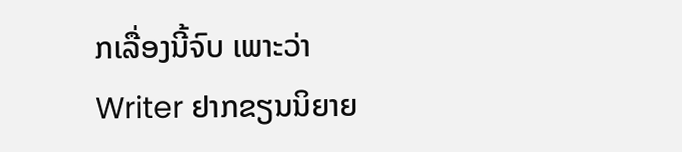ກເລື່ອງນີ້ຈົບ ເພາະວ່າ Writer ຢາກຂຽນນິຍາຍ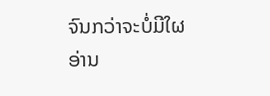ຈົນກວ່າຈະບໍ່ມີໃຜອ່ານ